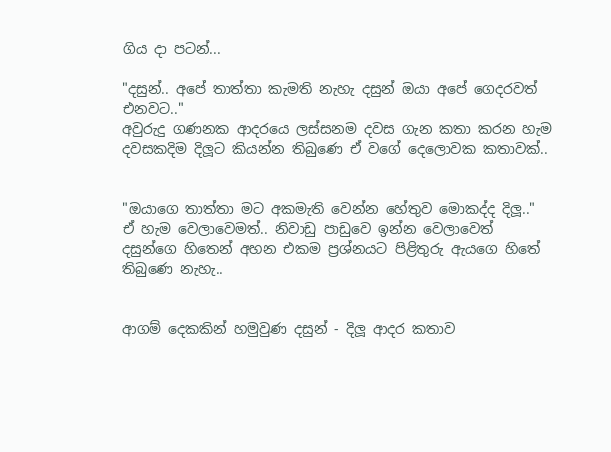ගිය දා පටන්...

"දසුන්.. අපේ තාත්තා කැමති නැහැ දසුන් ඔයා අපේ ගෙදරවත් එනවට.."
අවුරුදු ගණනක ආදරයෙ ලස්සනම දවස ගැන කතා කරන හැම දවසකදිම දිලූට කියන්න තිබුණෙ ඒ වගේ දෙලොවක කතාවක්..


"ඔයාගෙ තාත්තා මට අකමැති වෙන්න හේතුව මොකද්ද දිලූ.."
ඒ හැම වෙලාවෙමත්.. නිවාඩු පාඩුවෙ ඉන්න වෙලාවෙත් දසුන්ගෙ හිතෙන් අහන එකම ප්‍රශ්නයට පිළිතුරු ඇයගෙ හිතේ තිබුණෙ නැහැ..


ආගම් දෙකකින් හමුවුණ දසුන් - දිලූ ආදර කතාව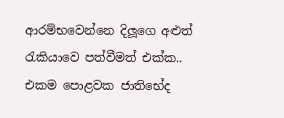ආරම්භවෙන්නෙ දිලූගෙ අළුත් රැකියාවෙ පත්වීමත් එක්ක.. එකම පොළවක ජාතිභේද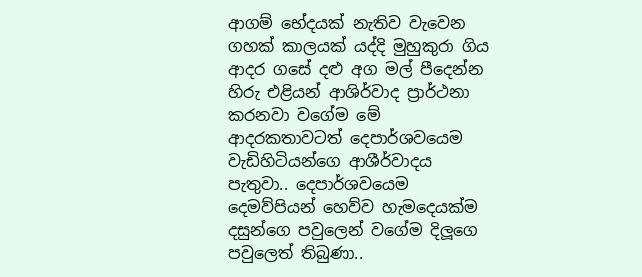ආගම් භේදයක් නැතිව වැවෙන ගහක් කාලයක් යද්දි මුහුකුරා ගිය ආදර ගසේ දළු අග මල් පීදෙන්න හිරු එළියන් ආශිර්වාද ප්‍රාර්ථනා කරනවා වගේම මේ ආදරකතාවටත් දෙපාර්ශවයෙම වැඩිහිටියන්ගෙ ආශීර්වාදය පැතුවා.. දෙපාර්ශවයෙම දෙමව්පියන් හෙව්ව හැමදෙයක්ම දසුන්ගෙ පවුලෙන් වගේම දිලූගෙ පවුලෙත් තිබුණා..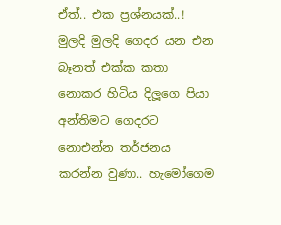ඒත්.. එක ප්‍රශ්නයක්..! මුලදි මුලදි ගෙදර යන එන බෑනත් එක්ක කතා නොකර හිටිය දිලූගෙ පියා අන්තිමට ගෙදරට නොඑන්න තර්ජනය කරන්න වුණා.. හැමෝගෙම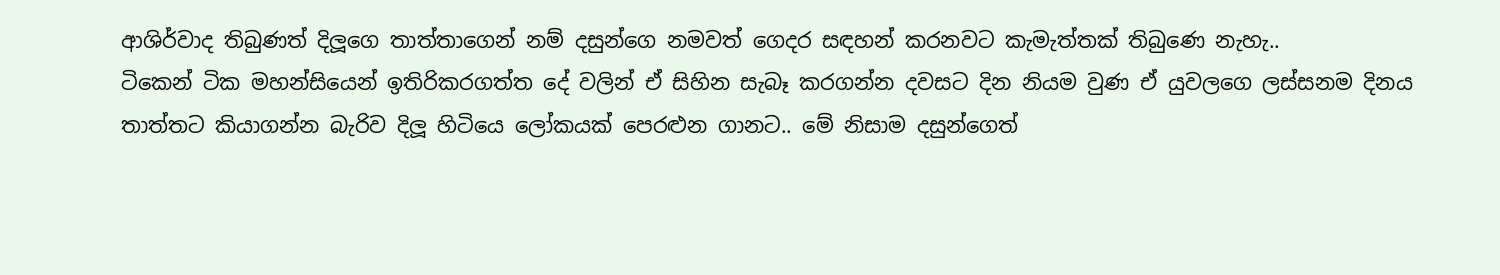ආශිර්වාද තිබුණත් දිලූගෙ තාත්තාගෙන් නම් දසුන්ගෙ නමවත් ගෙදර සඳහන් කරනවට කැමැත්තක් තිබුණෙ නැහැ..
ටිකෙන් ටික මහන්සියෙන් ඉතිරිකරගත්ත දේ වලින් ඒ සිහින සැබෑ කරගන්න දවසට දින නියම වුණ ඒ යුවලගෙ ලස්සනම දිනය තාත්තට කියාගන්න බැරිව දිලූ හිටියෙ ලෝකයක් පෙරළුන ගානට.. මේ නිසාම දසුන්ගෙත්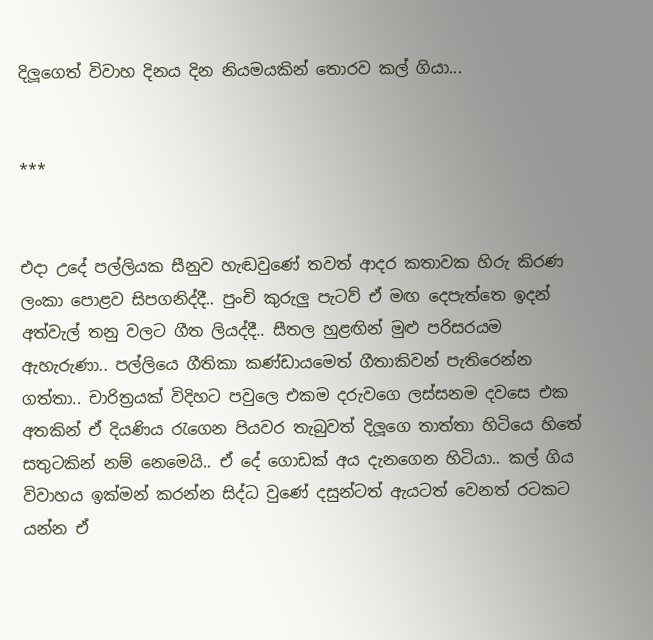දිලූගෙත් විවාහ දිනය දින නියමයකින් තොරව කල් ගියා...


***


එදා උදේ පල්ලියක සීනුව හැඬවුණේ තවත් ආදර කතාවක හිරු කිරණ ලංකා පොළව සිපගනිද්දී.. පුංචි කුරුලු පැටව් ඒ මඟ දෙපැත්තෙ ඉදන් අත්වැල් තනු වලට ගීත ලියද්දී.. සීතල හුළඟින් මුළු පරිසරයම ඇහැරුණා.. පල්ලියෙ ගීතිකා කණ්ඩායමෙත් ගීතාකිවන් පැතිරෙන්න ගත්තා.. චාරිත්‍රයක් විදිහට පවුලෙ එකම දරුවගෙ ලස්සනම දවසෙ එක අතකින් ඒ දියණිය රැගෙන පියවර තැබුවත් දිලූගෙ තාත්තා හිටියෙ හිතේ සතුටකින් නම් නෙමෙයි.. ඒ දේ ගොඩක් අය දැනගෙන හිටියා.. කල් ගිය විවාහය ඉක්මන් කරන්න සිද්ධ වුණේ දසුන්ටත් ඇයටත් වෙනත් රටකට යන්න ඒ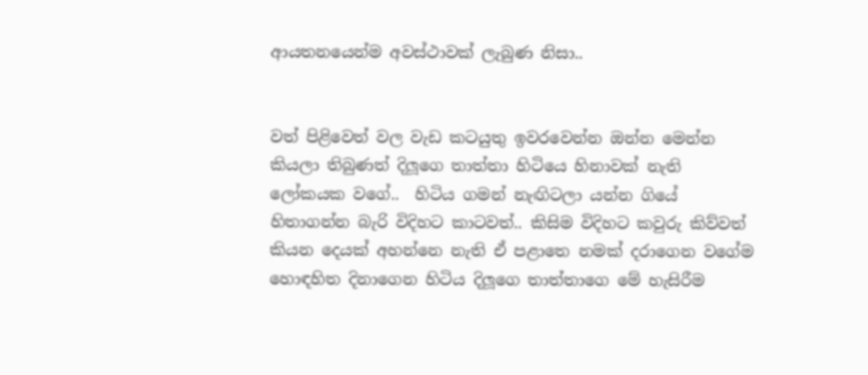ආයතනයෙන්ම අවස්ථාවක් ලැබුණ නිසා..


වත් පිළිවෙත් වල වැඩ කටයුතු ඉවරවෙන්න ඔන්න මෙන්න කියලා තිබුණත් දිලූගෙ තාත්තා හිටියෙ හිනාවක් නැති ලෝකයක වගේ..  හිටිය ගමන් නැඟිටලා යන්න ගියේ හිතාගන්න බැරි විදිහට කාටවත්.. කිසිම විදිහට කවුරු කිව්වත් කියන දෙයක් අහන්නෙ නැති ඒ පළාතෙ නමක් දරාගෙන වගේම හොඳහිත දිනාගෙන හිටිය දිලූගෙ තාත්තාගෙ මේ හැසිරීම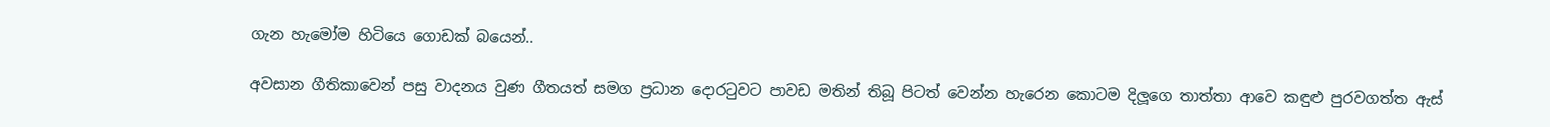ගැන හැමෝම හිටියෙ ගොඩක් බයෙන්..

අවසාන ගීතිකාවෙන් පසු වාදනය වුණ ගීතයත් සමග ප්‍රධාන දොරටුවට පාවඩ මතින් තිබූ පිටත් වෙන්න හැරෙන කොටම දිලූගෙ තාත්තා ආවෙ කඳුළු පුරවගත්ත ඇස්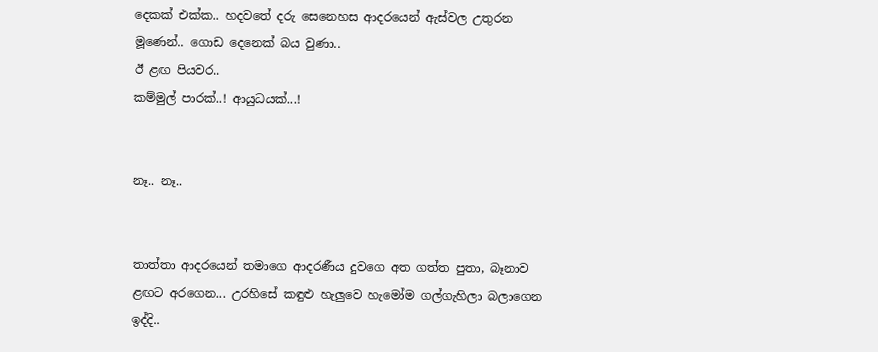දෙකක් එක්ක.. හදවතේ දරු සෙනෙහස ආදරයෙන් ඇස්වල උතුරන මූණෙන්.. ගොඩ දෙනෙක් බය වුණා..
ඊ ළඟ පියවර..
කම්මුල් පාරක්..! ආයුධයක්...!


නෑ.. නෑ..


තාත්තා ආදරයෙන් තමාගෙ ආදරණීය දුවගෙ අත ගත්ත පුතා, බෑනාව ළඟට අරගෙන... උරහිසේ කඳුළු හැලුවෙ හැමෝම ගල්ගැහිලා බලාගෙන ඉද්දි..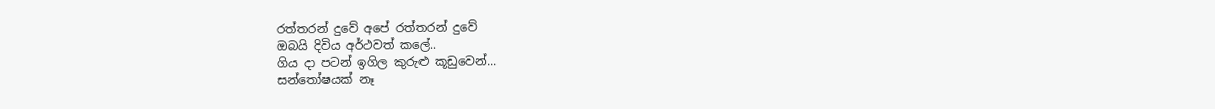රත්තරන් දුවේ අපේ රත්තරන් දුවේ
ඔබයි දිවිය අර්ථවත් කලේ..
ගිය දා පටන් ඉගිල කුරුළු කූඩුවෙන්...
සන්තෝෂයක් නෑ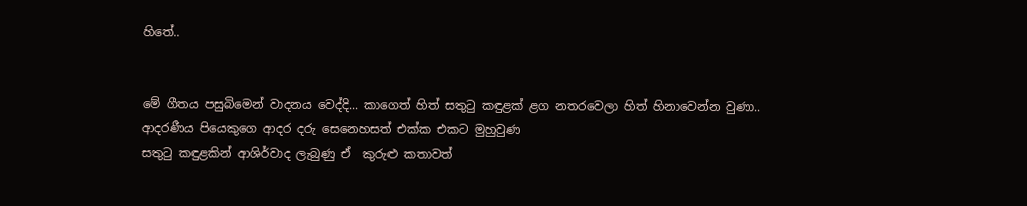හිතේ..


මේ ගීතය පසුබිමෙන් වාදනය වෙද්දි... කාගෙත් හිත් සතුටු කඳුළක් ළග නතරවෙලා හිත් හිනාවෙන්න වුණා..
ආදරණීය පියෙකුගෙ ආදර දරු සෙනෙහසත් එක්ක එකට මුහුවුණ
සතුටු කඳුළකින් ආශිර්වාද ලැබුණු ඒ  කුරුළු කතාවත්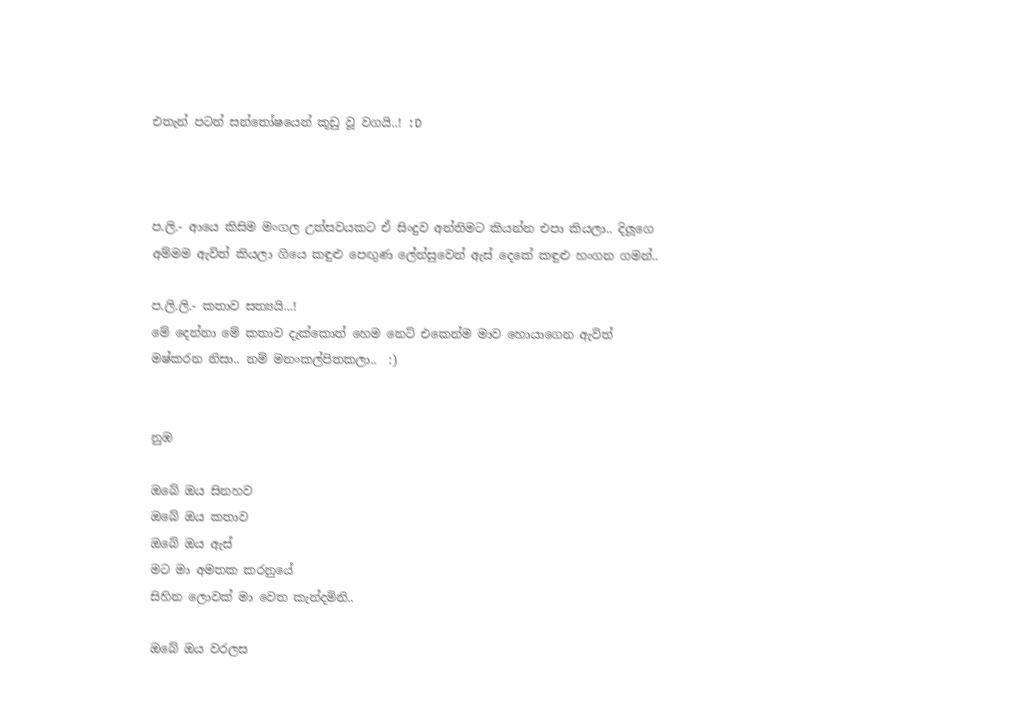එතැන් පටන් සන්තෝෂයෙන් කූඩු වූ වගයි..! :D



ප.ලි.- ආයෙ කිසිම මංගල උත්සවයකට ඒ සිංදුව අන්තිමට කියන්න එපා කියලා.. දිලූගෙ අම්මම ඇවිත් කියලා ගියෙ කඳුළු පෙඟුණ ලේන්සුවෙන් ඇස් දෙකේ කඳුළු හංගන ගමන්..

ප.ලි.ලි.- කතාව සත්‍යයි...!
මේ දෙන්නා මේ කතාව දැක්කොත් හෙම නෙට් එකෙන්ම මාව හොයාගෙන ඇවිත් මෂ්කරන නිසා.. නම් මනංකල්පිතකලා..  :)


නුඹ

ඔබේ ඔය සිනහව
ඔබේ ඔය කතාව
ඔබේ ඔය ඇස්
මට මා අමතක කරනුයේ
සිහින ලොවක් මා වෙත කැන්දමිනි..

ඔබේ ඔය වරලස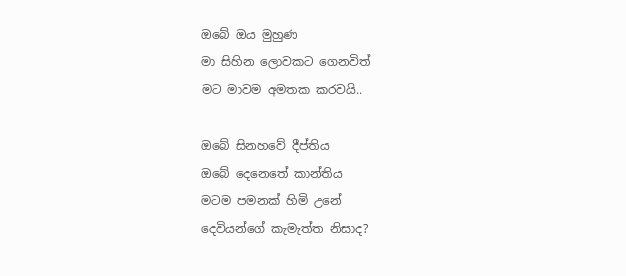ඔබේ ඔය මුහුණ
මා සිහින ලොවකට ගෙනවිත්
මට මාවම අමතක කරවයි..

ඔබේ සිනහවේ දීප්තිය
ඔබේ දෙනෙතේ කාන්තිය
මටම පමනක් හිමි උනේ
දෙවියන්ගේ කැමැත්ත නිසාද?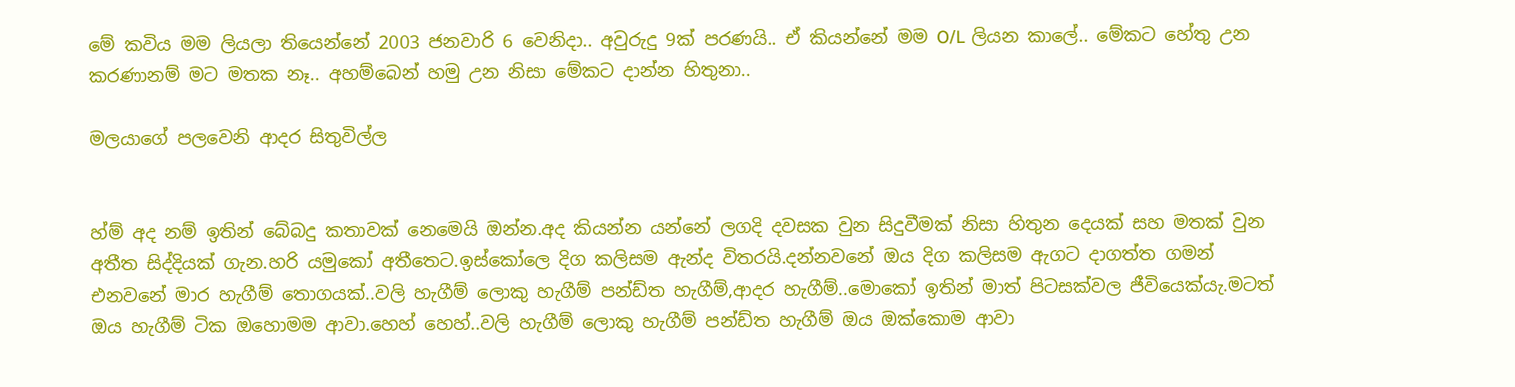මේ කවිය මම ලියලා තියෙන්නේ 2003 ජනවාරි 6 වෙනිදා.. අවුරුදු 9ක් පරණයි.. ඒ කියන්නේ මම O/L ලියන කාලේ.. මේකට හේතු උන කරණානම් මට මතක නෑ.. අහම්බෙන් හමු උන නිසා මේකට දාන්න හිතුනා..

මලයාගේ පලවෙනි ආදර සිතුවිල්ල


හ්ම් අද නම් ඉතින් බේබදු කතාවක් නෙමෙයි ඔන්න.අද කියන්න යන්නේ ලගදි දවසක වුන සිදුවීමක් නිසා හිතුන දෙයක් සහ මතක් වුන අතීත සිද්දියක් ගැන.හරි යමුකෝ අතීතෙට.ඉස්කෝලෙ දිග කලිසම ඇන්ද විතරයි.දන්නවනේ ඔය දිග කලිසම ඇගට දාගත්ත ගමන් එනවනේ මාර හැගීම් තොගයක්..වලි හැගීම් ලොකු හැගීම් පන්ඩ්ත හැගීම්,ආදර හැගීම්..මොකෝ ඉතින් මාත් පිටසක්වල ජීවියෙක්යැ.මටත් ඔය හැගීම් ටික ඔහොමම ආවා.හෙහ් හෙහ්..වලි හැගීම් ලොකු හැගීම් පන්ඩ්ත හැගීම් ඔය ඔක්කොම ආවා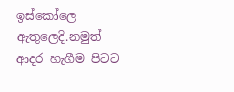ඉස්කෝලෙ ඇතුලෙදි.නමුත් ආදර හැගීම පිටට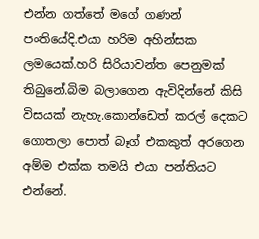එන්න ගත්තේ මගේ ගණන් පංතියේදි.එයා හරිම අහින්සක ලමයෙක්.හරි සිරියාවන්ත පෙනුමක් තිබුනේ.බිම බලාගෙන ඇවිදින්නේ කිසි විසයක් නැහැ.කොන්ඩෙත් කරල් දෙකට ගොතලා පොත් බෑග් එකකුත් අරගෙන අම්ම එක්ක තමයි එයා පන්තියට එන්නේ.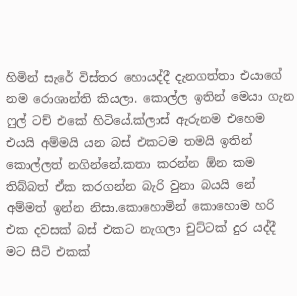හිමින් සැරේ විස්තර හොයද්දී දැනගත්තා එයාගේ නම රොශාන්ති කියලා. කොල්ල ඉතින් මෙයා ගැන ෆුල් ටච් එකේ හිටියේ.ක්ලාස් ඇරුනම එහෙම එයයි අම්මයි යන බස් එකටම තමයි ඉතින් කොල්ලත් නගින්නේ.කතා කරන්න ඕන කම තිබ්බත් ඒක කරගන්න බැරි වුනා බයයි නේ අම්මත් ඉන්න නිසා.කොහොමින් කොහොම හරි එක දවසක් බස් එකට නැගලා චුට්ටක් දුර යද්දී මට සීටි එකක්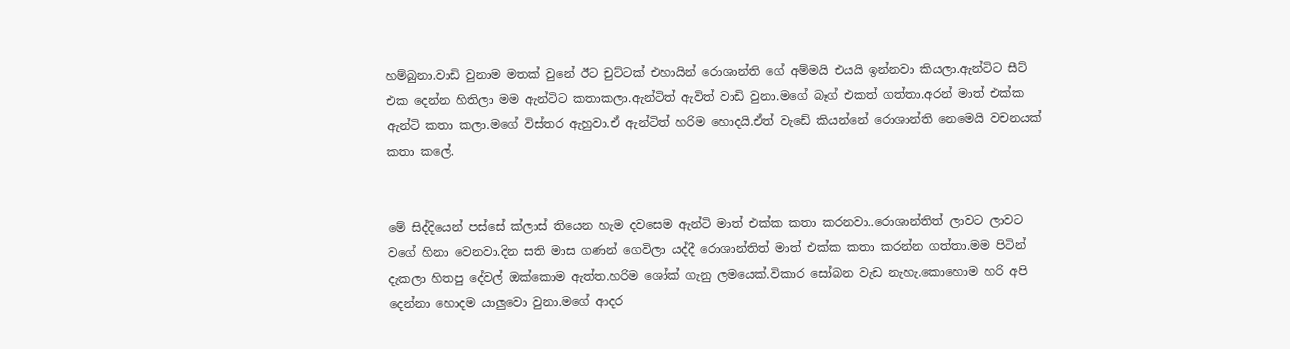හම්බුනා.වාඩි වුනාම මතක් වුනේ ඊට චුට්ටක් එහායින් රොශාන්ති ගේ අම්මයි එයයි ඉන්නවා කියලා.ඇන්ටිට සීට් එක දෙන්න හිතිලා මම ඇන්ටිට කතාකලා.ඇන්ටිත් ඇවිත් වාඩි වුනා.මගේ බෑග් එකත් ගත්තා.අරන් මාත් එක්ක ඇන්ටි කතා කලා.මගේ විස්තර ඇහුවා.ඒ ඇන්ටිත් හරිම හොදයි.ඒත් වැඩේ කියන්නේ රොශාන්ති නෙමෙයි වචනයක් කතා කලේ.


මේ සිද්දියෙන් පස්සේ ක්ලාස් තියෙන හැම දවසෙම ඇන්ටි මාත් එක්ක කතා කරනවා..රොශාන්තිත් ලාවට ලාවට වගේ හිනා වෙනවා.දින සති මාස ගණන් ගෙවිලා යද්දී රොශාන්තිත් මාත් එක්ක කතා කරන්න ගත්තා.මම පිටින් දැකලා හිතපු දේවල් ඔක්කොම ඇත්ත.හරිම ශෝක් ගැනු ලමයෙක්.විකාර සෝබන වැඩ නැහැ.කොහොම හරි අපි දෙන්නා හොදම යාලුවො වුනා.මගේ ආදර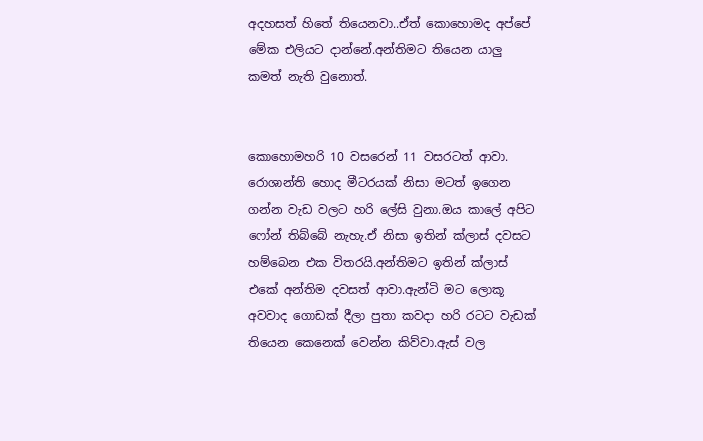අදහසත් හිතේ තියෙනවා..ඒත් කොහොමද අප්පේ මේක එලියට දාන්නේ.අන්තිමට තියෙන යාලු කමත් නැති වුනොත්.


කොහොමහරි 10 වසරෙන් 11 වසරටත් ආවා. රොශාන්ති හොද මීටරයක් නිසා මටත් ඉගෙන ගන්න වැඩ වලට හරි ලේසි වුනා.ඔය කාලේ අපිට ෆෝන් තිබ්බේ නැහැ.ඒ නිසා ඉතින් ක්ලාස් දවසට හම්බෙන එක විතරයි.අන්තිමට ඉතින් ක්ලාස් එකේ අන්තිම දවසත් ආවා.ඇන්ටි මට ලොකූ අවවාද ගොඩක් දීලා පුතා කවදා හරි රටට වැඩක් තියෙන කෙනෙක් වෙන්න කිව්වා.ඇස් වල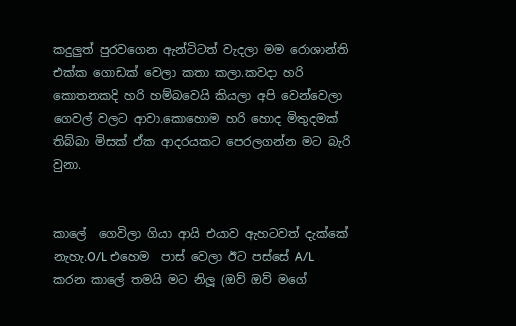කදුලුත් පුරවගෙන ඇන්ටිටත් වැදලා මම රොශාන්ති එක්ක ගොඩක් වෙලා කතා කලා.කවදා හරි කොතනකදි හරි හම්බවෙයි කියලා අපි වෙන්වෙලා ගෙවල් වලට ආවා.කොහොම හරි හොද මිතුදමක් තිබ්බා මිසක් ඒක ආදරයකට පෙරලගන්න මට බැරි වුනා.


කාලේ  ගෙවිලා ගියා ආයි එයාව ඇහටවත් දැක්කේ නැහැ.O/L එහෙම  පාස් වෙලා ඊට පස්සේ A/L කරන කාලේ තමයි මට නිලූ (ඔව් ඔව් මගේ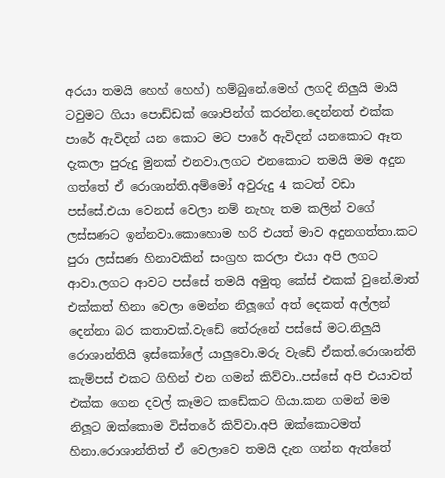අරයා තමයි හෙහ් හෙහ්) හම්බුනේ.මෙහ් ලගදි නිලුයි මායි ටවුමට ගියා පොඩ්ඩක් ශොපින්ග් කරන්න.දෙන්නත් එක්ක පාරේ ඇවිදන් යන කොට මට පාරේ ඇවිදන් යනකොට ඈත දැකලා පුරුදු මුනක් එනවා.ලගට එනකොට තමයි මම අදුන ගත්තේ ඒ රොශාන්ති.අම්මෝ අවුරුදු 4 කටත් වඩා පස්සේ.එයා වෙනස් වෙලා නම් නැහැ තම කලින් වගේ ලස්සණට ඉන්නවා.කොහොම හරි එයත් මාව අදුනගත්තා.කට පුරා ලස්සණ හිනාවකින් සංග්‍රහ කරලා එයා අපි ලගට ආවා.ලගට ආවට පස්සේ තමයි අමුතු කේස් එකක් වුනේ.මාත් එක්කත් හිනා වෙලා මෙන්න නිලූගේ අත් දෙකත් අල්ලන් දෙන්නා බර කතාවක්.වැඩේ තේරුනේ පස්සේ මට.නිලුයි රොශාන්තියි ඉස්කෝලේ යාලුවො.මරු වැඩේ ඒකත්.රොශාන්ති කැම්පස් එකට ගිහින් එන ගමන් කිව්වා..පස්සේ අපි එයාවත් එක්ක ගෙන දවල් කෑමට කඩේකට ගියා.කන ගමන් මම නිලූට ඔක්කොම විස්තරේ කිව්වා.අපි ඔක්කොටමත් හිනා.රොශාන්තිත් ඒ වෙලාවෙ තමයි දැන ගන්න ඇත්තේ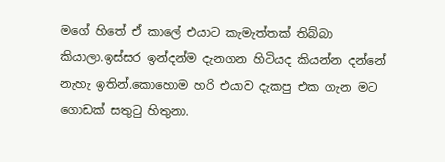මගේ හිතේ ඒ කාලේ එයාට කැමැත්තක් තිබ්බා කියාලා.ඉස්සර ඉන්දන්ම දැනගන හිටියද කියන්න දන්නේ නැහැ ඉතින්.කොහොම හරි එයාව දැකපු එක ගැන මට ගොඩක් සතුටු හිතුනා.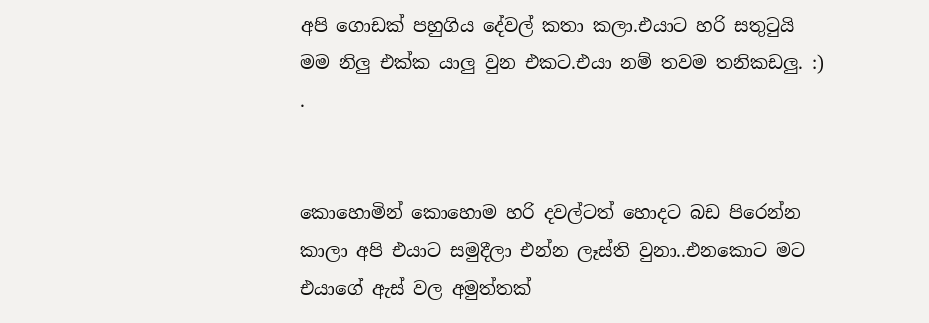අපි ගොඩක් පහුගිය දේවල් කතා කලා.එයාට හරි සතුටුයි මම නිලු එක්ක යාලු වුන එකට.එයා නම් තවම තනිකඩලු. :) .


කොහොමින් කොහොම හරි දවල්ටත් හොදට බඩ පිරෙන්න කාලා අපි එයාට සමුදීලා එන්න ලෑස්ති වුනා..එනකොට මට එයාගේ ඇස් වල අමුත්තක්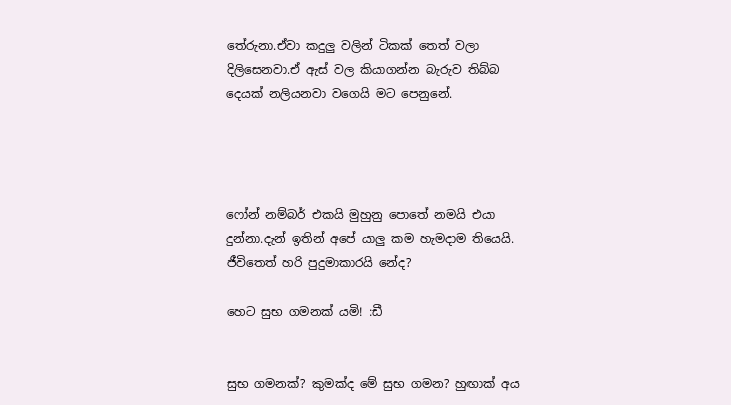තේරුනා.ඒවා කදුලු වලින් ටිකක් තෙත් වලා දිලිසෙනවා.ඒ ඇස් වල කියාගන්න බැරුව තිබ්බ දෙයක් නලියනවා වගෙයි මට පෙනුනේ.




ෆෝන් නම්බර් එකයි මුහුනු පොතේ නමයි එයා දුන්නා.දැන් ඉතින් අපේ යාලු කම හැමදාම තියෙයි. ජීවිතෙත් හරි පුදුමාකාරයි නේද?

හෙට සුභ ගමනක් යමි! :ඩී


සුභ ගමනක්? කුමක්ද මේ සුභ ගමන? හුඟාක් අය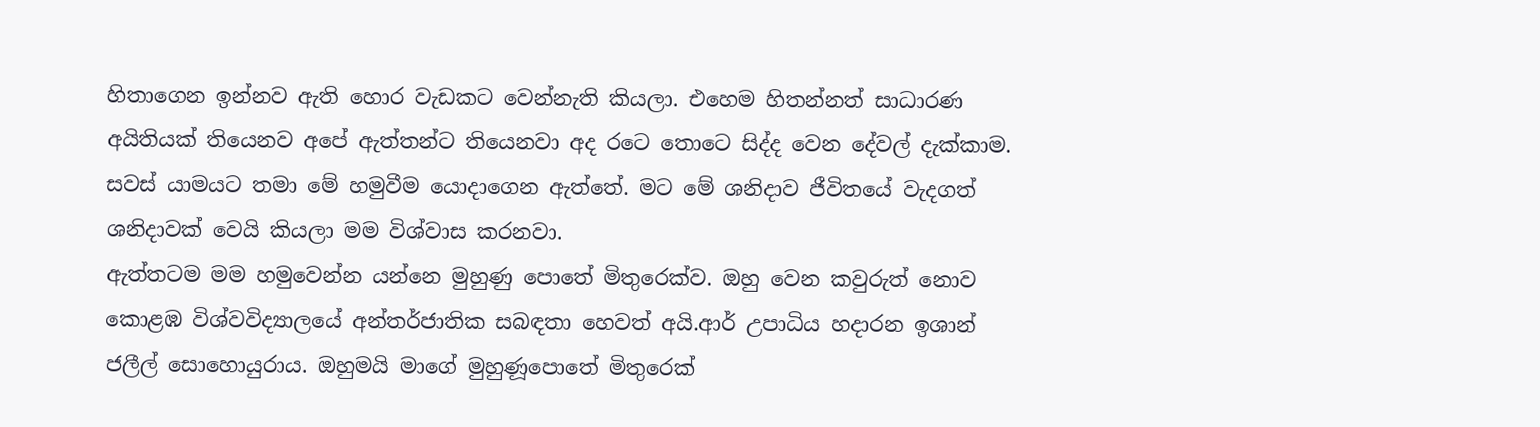හිතාගෙන ඉන්නව ඇති හොර වැඩකට වෙන්නැති කියලා. එහෙම හිතන්නත් සාධාරණ අයිතියක් තියෙනව අපේ ඇත්තන්ට තියෙනවා අද රටෙ තොටෙ සිද්ද වෙන දේවල් දැක්කාම. සවස් යාමයට තමා මේ හමුවීම යොදාගෙන ඇත්තේ. මට මේ ශනිදාව ජීවිතයේ වැදගත් ශනිදාවක් වෙයි කියලා මම විශ්වාස කරනවා.
ඇත්තටම මම හමුවෙන්න යන්නෙ මුහුණු පොතේ මිතුරෙක්ව. ඔහු වෙන කවුරුත් නොව කොළඹ විශ්වවිද්‍යාලයේ අන්තර්ජාතික සබඳතා හෙවත් අයි.ආර් උපාධිය හදාරන ඉශාන් ජලීල් සොහොයුරාය. ඔහුමයි මාගේ මුහුණූපොතේ මිතුරෙක්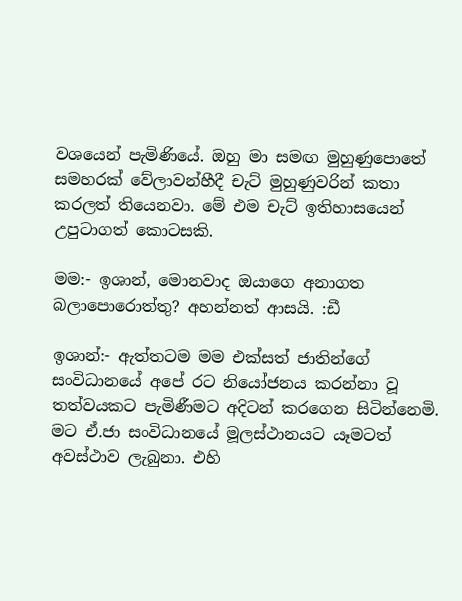වශයෙන් පැමිණියේ. ඔහු මා සමඟ මුහුණුපොතේ සමහරක් වේලාවන්හීදී චැට් මුහුණුවරින් කතා කරලත් තියෙනවා. මේ එම චැට් ඉතිහාසයෙන් උපුටාගත් කොටසකි.

මම:- ඉශාන්, මොනවාද ඔයාගෙ අනාගත බලාපොරොත්තු? අහන්නත් ආසයි. :ඩී

ඉශාන්:- ඇත්තටම මම එක්සත් ජාතින්ගේ සංවිධානයේ අපේ රට නියෝජනය කරන්නා වූ තත්වයකට පැමිණීමට අදිටන් කරගෙන සිටින්නෙමි. මට ඒ.ජා සංවිධානයේ මූලස්ථානයට යෑමටත් අවස්ථාව ලැබුනා. එහි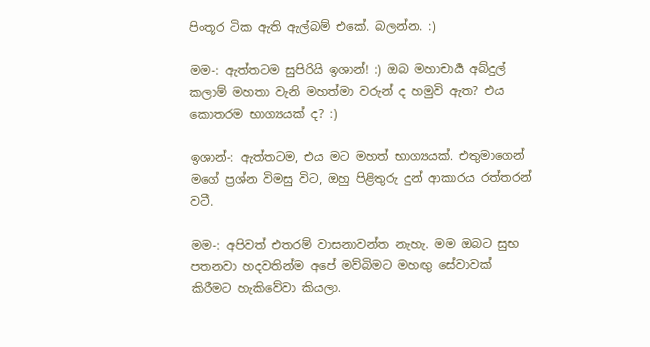පිංතූර ටික ඇති ඇල්බම් එකේ. බලන්න. :)

මම-: ඇත්තටම සුපිරියි ඉශාන්! :) ඔබ මහාචාර්‍ය අබ්දුල් කලාම් මහතා වැනි මහත්මා වරුන් ද හමුවි ඇත? එය කොතරම භාග්‍යයක් ද? :)

ඉශාන්-: ඇත්තටම, එය මට මහත් භාග්‍යයක්. එතුමාගෙන් මගේ ප්‍රශ්න විමසු විට, ඔහු පිළිතුරු දුන් ආකාරය රත්තරන් වටී.

මම-: අපිවත් එතරම් වාසනාවන්ත නැහැ. මම ඔබට සුභ පතනවා හදවතින්ම අපේ මව්බිමට මහඟු සේවාවක් කිරීමට හැකිවේවා කියලා.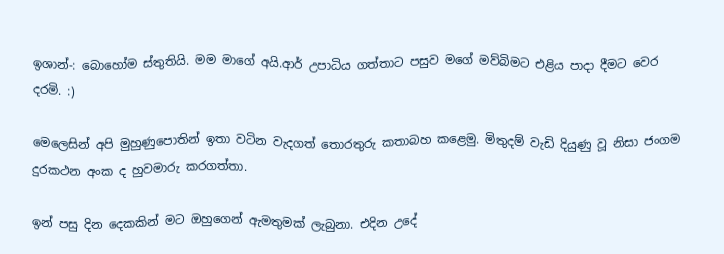ඉශාන්-: බොහෝම ස්තුතියි. මම මාගේ අයි.ආර් උපාධිය ගත්තාට පසුව මගේ මව්බිමට එළිය පාදා දීමට වෙර දරමි. :)

මෙලෙසින් අපි මුහුණුපොතින් ඉතා වටින වැදගත් තොරතුරු කතාබහ කළෙමු. මිතුදම් වැඩි දියුණු වූ නිසා ජංගම දුරකථන අංක ද හුවමාරු කරගත්තා.

ඉන් පසු දින දෙකකින් මට ඔහුගෙන් ඇමතුමක් ලැබුනා. එදින උදේ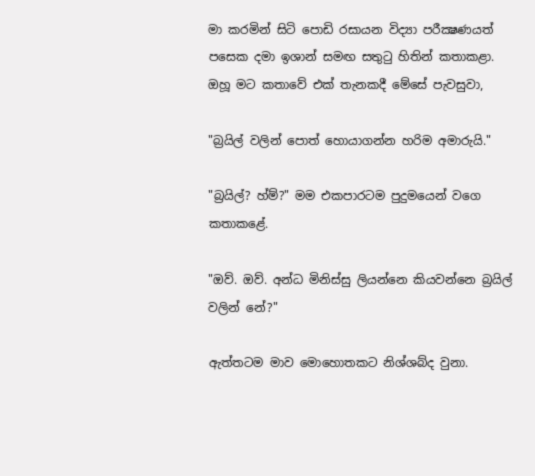මා කරමින් සිටි පොඩි රසායන විද්‍යා පරීක්‍ෂණයත් පසෙක දමා ඉශාන් සමඟ සතුටු හිතින් කතාකළා. ඔහූ මට කතාවේ එක් තැනකදී මේසේ පැවසුවා,

"බ්‍රයිල් වලින් පොත් හොයාගන්න හරිම අමාරුයි."

"බ්‍රයිල්? හ්ම්?" මම එකපාරටම පුදුමයෙන් වගෙ කතාකළේ.

"ඔව්. ඔව්. අන්ධ මිනිස්සු ලියන්නෙ කියවන්නෙ බ්‍රයිල් වලින් නේ?"

ඇත්තටම මාව මොහොතකට නිශ්ශබ්ද වුනා.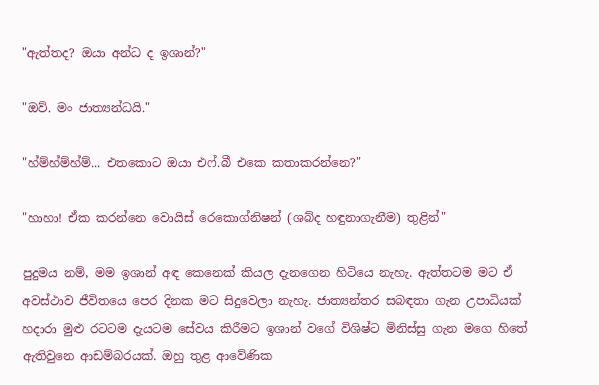"ඇත්තද? ඔයා අන්ධ ද ඉශාන්?"

"ඔව්. මං ජාත්‍යන්ධයි."

"හ්ම්හ්ම්හ්ම්... එතකොට ඔයා එෆ්.බී එකෙ කතාකරන්නෙ?"

"හාහා! ඒක කරන්නෙ වොයිස් රෙකොග්නිෂන් (ශබ්ද හඳුනාගැනීම) තුළින්"

පුදුමය නම්, මම ඉශාන් අඳ කෙනෙක් කියල දැනගෙන හිටියෙ නැහැ. ඇත්තටම මට ඒ අවස්ථාව ජීවිතයෙ පෙර දිනක මට සිදුවෙලා නැහැ. ජාත්‍යන්තර සබඳතා ගැන උපාධියක් හදාරා මුළු රටටම දැයටම සේවය කිරීමට ඉශාන් වගේ විශිෂ්ට මිනිස්සු ගැන මගෙ හිතේ ඇතිවුනෙ ආඩම්බරයක්. ඔහු තුළ ආවේණික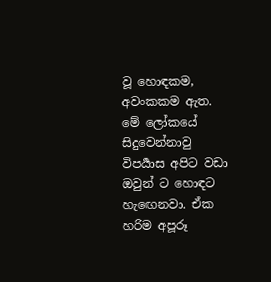වූ හොඳකම, අවංකකම ඇත. මේ ලෝකයේ සිදුවෙන්නාවු විපර්‍යාස අපිට වඩා ඔවුන් ට හොඳට හැඟෙනවා. ඒක හරිම අපූරූ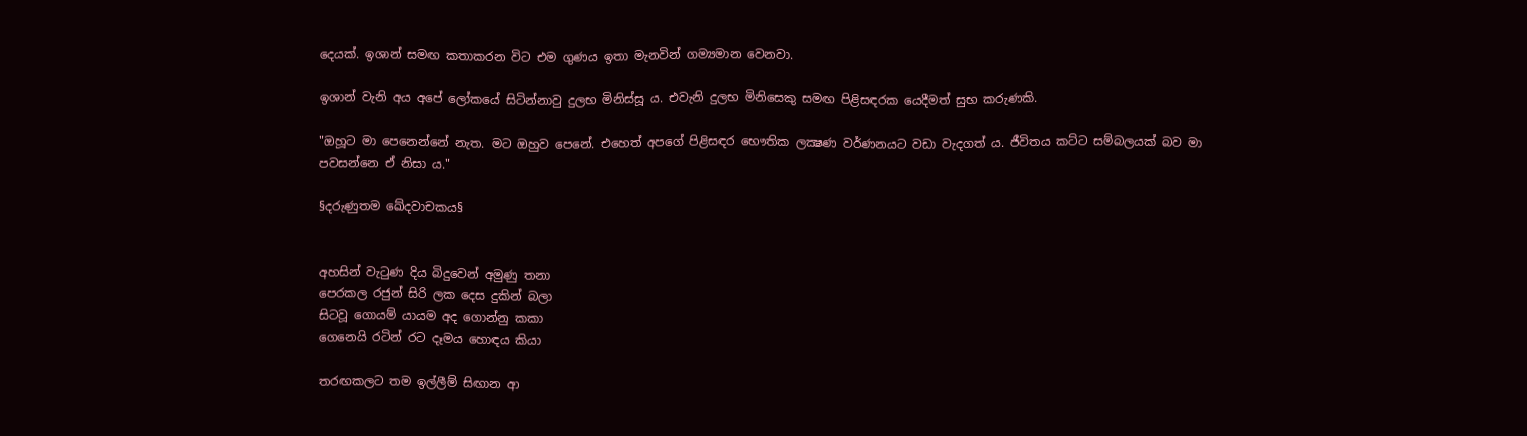දෙයක්. ඉශාන් සමඟ කතාකරන විට එම ගුණය ඉතා මැනවින් ගම්‍යමාන වෙනවා.

ඉශාන් වැනි අය අපේ ලෝකයේ සිටින්නාවු දුලභ මිනිස්සූ ය. එවැනි දුලභ මිනිසෙකු සමඟ පිළිසඳරක යෙදීමත් සුභ කරුණකි.

"ඔහූට මා පෙනෙන්නේ නැත. මට ඔහුව පෙනේ. එහෙත් අපගේ පිළිසඳර භෞතික ලක්‍ෂණ වර්ණනයට වඩා වැදගත් ය. ජීවිතය කට්ට සම්බලයක් බව මා පවසන්නෙ ඒ නිසා ය."

§දරුණුතම ඛේදවාචකය§


අහසින් වැටුණ දිය බිදුවෙන් අමුණු තනා
පෙරකල රජුන් සිරි ලක දෙස දුකින් බලා
සිටවූ ගොයම් යායම අද ගොන්නු කකා
ගෙනෙයි රටින් රට දෑමය හොඳය කියා

තරඟකලට තම ඉල්ලීම් සිඟාන ආ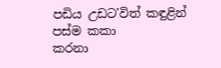පඩිය උඩට'විත් කඳුළින් පස්ම කකා
කරනා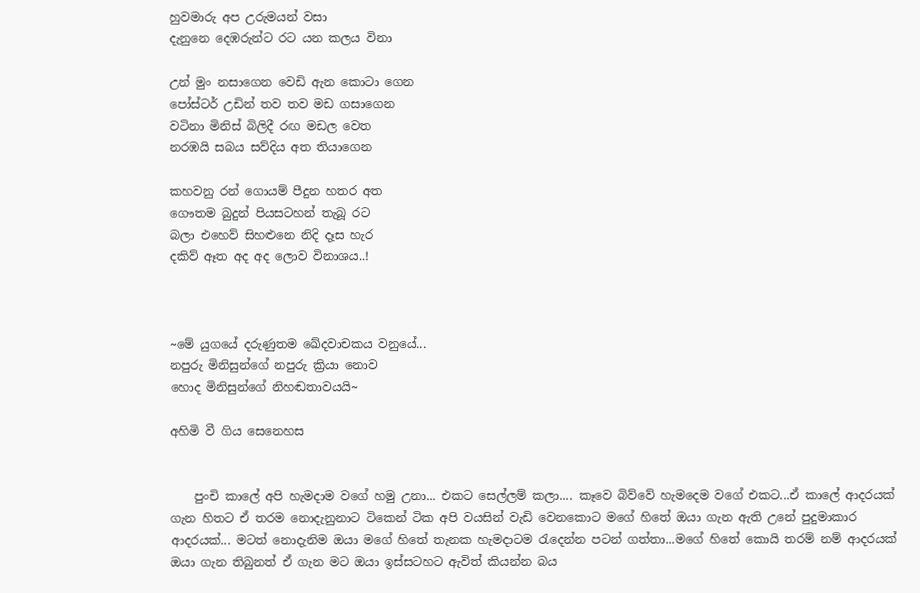හුවමාරු අප උරුමයන් වසා
දැනුනෙ දෙඹරුන්ට රට යන කලය විනා

උන් මුං නසාගෙන වෙඩි ඇන කොටා ගෙන
පෝස්ටර් උඩින් තව තව මඩ ගසාගෙන
වටිනා මිනිස් බිලිදී රඟ මඩල වෙත
නරඹයි සබය සව්දිය අත තියාගෙන

කහවනු රන් ගොයම් පීදුන හතර අත
ගෞතම බුදුන් පියසටහන් තැබූ රට
බලා එහෙව් සිහළුනෙ නිදි දෑස හැර
දකිව් ඈත අද අද ලොව විනාශය..!



~මේ යුගයේ දරුණුතම ඛේදවාචකය වනුයේ...
නපුරු මිනිසුන්ගේ නපුරු ක්‍රියා නොව
හොද මිනිසුන්ගේ නිහඬතාවයයි~

අහිමි වී ගිය සෙනෙහස


    පුංචි කාලේ අපි හැමදාම වගේ හමු උනා... එකට සෙල්ලම් කලා.... කෑවෙ බිව්වේ හැමදෙම වගේ එකට...ඒ කාලේ ආදරයක් ගැන හිතට ඒ තරම නොදැනුනාට ටිකෙන් ටික අපි වයසින් වැඩි වෙනකොට මගේ හිතේ ඔයා ගැන ඇති උනේ පුදුමාකාර ආදරයක්... මටත් නොදැනිම ඔයා මගේ හිතේ තැනක හැමදාටම රැදෙන්න පටන් ගත්තා...මගේ හිතේ කොයි තරම් නම් ආදරයක් ඔයා ගැන තිබුනත් ඒ ගැන මට ඔයා ඉස්සටහට ඇවිත් කියන්න බය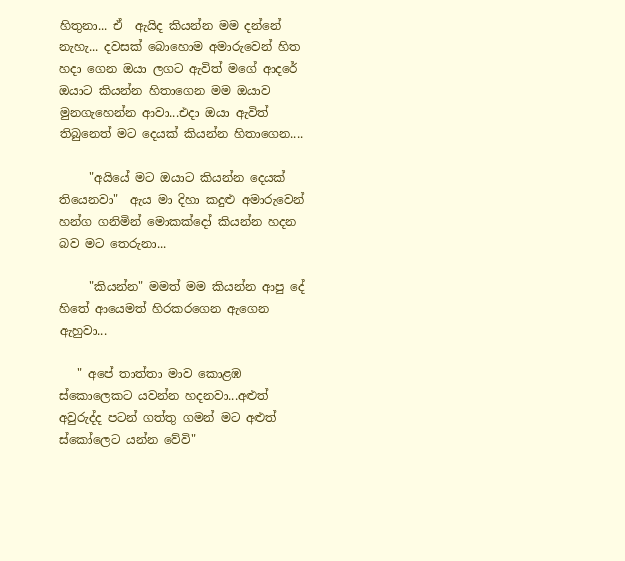හිතුනා... ඒ  ඇයිද කියන්න මම දන්නේ නැහැ... දවසක් බොහොම අමාරුවෙන් හිත හදා ගෙන ඔයා ලගට ඇවිත් මගේ ආදරේ ඔයාට කියන්න හිතාගෙන මම ඔයාව මුනගැහෙන්න ආවා...එදා ඔයා ඇවිත් තිබුනෙත් මට දෙයක් කියන්න හිතාගෙන....

     "අයියේ මට ඔයාට කියන්න දෙයක් තියෙනවා"  ඇය මා දිහා කදුළු අමාරුවෙන් හන්ග ගනිමින් මොකක්දෝ කියන්න හදන බව මට තෙරුනා...

     "කියන්න" මමත් මම කියන්න ආපු දේ හිතේ ආයෙමත් හිරකරගෙන ඇගෙන ඇහුවා...

   " අපේ තාත්තා මාව කොළඹ ස්කොලෙකට යවන්න හදනවා...අළුත් අවුරුද්ද පටන් ගත්තු ගමන් මට අළුත් ස්කෝලෙට යන්න වේවි"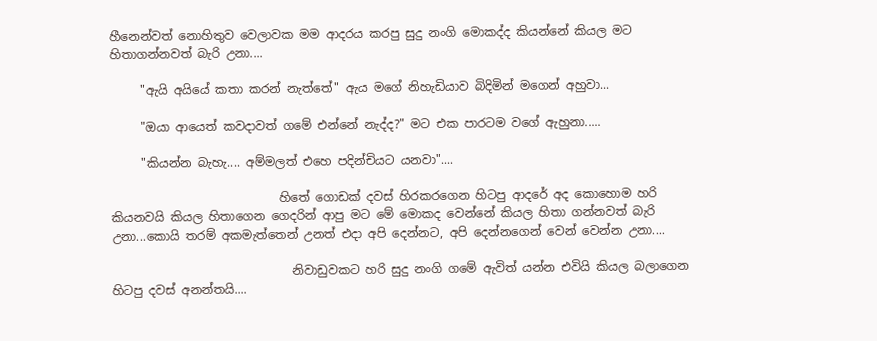හීනෙන්වත් නොහිතුව වෙලාවක මම ආදරය කරපු සුදු නංගි මොකද්ද කියන්නේ කියල මට හිතාගන්නවත් බැරි උනා....

     "ඇයි අයියේ කතා කරන් නැත්තේ" ඇය මගේ නිහැඩියාව බිදිමින් මගෙන් අහුවා...

     "ඔයා ආයෙත් කවදාවත් ගමේ එන්නේ නැද්ද?" මට එක පාරටම වගේ ඇහුනා.....

     "කියන්න බැහැ.... අම්මලත් එහෙ පදින්චියට යනවා"....

                            හිතේ ගොඩක් දවස් හිරකරගෙන හිටපු ආදරේ අද කොහොම හරි කියනවයි කියල හිතාගෙන ගෙදරින් ආපු මට මේ මොකද වෙන්නේ කියල හිතා ගන්නවත් බැරි උනා...කොයි තරම් අකමැත්තෙන් උනත් එදා අපි දෙන්නට, අපි දෙන්නගෙන් වෙන් වෙන්න උනා....

                              නිවාඩුවකට හරි සුදු නංගි ගමේ ඇවිත් යන්න එවියි කියල බලාගෙන හිටපු දවස් අනන්තයි....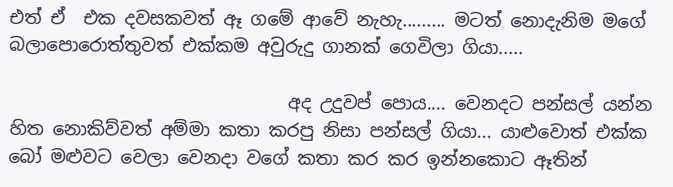එත් ඒ  එක දවසකවත් ඈ ගමේ ආවේ නැහැ......... මටත් නොදැනිම මගේ බලාපොරොත්තුවත් එක්කම අවුරුදු ගානක් ගෙවිලා ගියා.....

                               අද උදුවප් පොය.... වෙනදට පන්සල් යන්න හිත නොකිව්වත් අම්මා කතා කරපු නිසා පන්සල් ගියා... යාළුවොත් එක්ක බෝ මළුවට වෙලා වෙනදා වගේ කතා කර කර ඉන්නකොට ඈතින්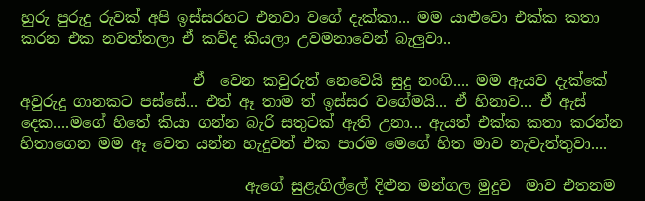හුරු පුරුදු රුවක් අපි ඉස්සරහට එනවා වගේ දැක්කා... මම යාළුවො එක්ක කතා කරන එක නවත්තලා ඒ කව්ද කියලා උවමනාවෙන් බැලුවා..

                       ඒ  වෙන කවුරුත් නෙවෙයි සුදු නංගි.... මම ඇයව දැක්කේ අවුරුදු ගානකට පස්සේ... එත් ඈ තාම ත් ඉස්සර වගේමයි... ඒ හිනාව... ඒ ඇස් දෙක....මගේ හිතේ කියා ගන්න බැරි සතුටක් ඇති උනා... ඇයත් එක්ක කතා කරන්න හිතාගෙන මම ඈ වෙත යන්න හැදුවත් එක පාරම මෙගේ හිත මාව නැවැත්තුවා....

                              ඇගේ සුළැගිල්ලේ දිළුන මන්ගල මුදුව  මාව එතනම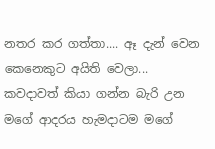නතර කර ගත්තා.... ඈ දැන් වෙන කෙනෙකුට අයිති වෙලා... කවදාවත් කියා ගන්න බැරි උන මගේ ආදරය හැමදාටම මගේ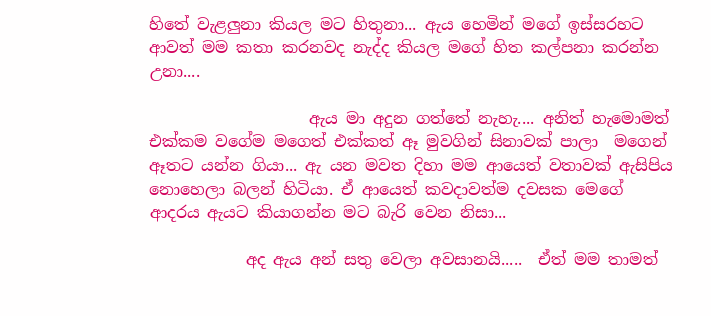හිතේ වැළලුනා කියල මට හිතුනා... ඇය හෙමින් මගේ ඉස්සරහට ආවත් මම කතා කරනවද නැද්ද කියල මගේ හිත කල්පනා කරන්න උනා....

                    ඇය මා අදුන ගත්තේ නැහැ.... අනිත් හැමොමත් එක්කම වගේම මගෙත් එක්කත් ඈ මුවගින් සිනාවක් පාලා  මගෙන් ඈතට යන්න ගියා... ඇ යන මවත දිහා මම ආයෙත් වතාවක් ඇසිපිය නොහෙලා බලන් හිටියා. ඒ ආයෙත් කවදාවත්ම දවසක මෙගේ ආදරය ඇයට කියාගන්න මට බැරි වෙන නිසා...

            අද ඇය අන් සතු වෙලා අවසානයි.....  ඒත් මම තාමත්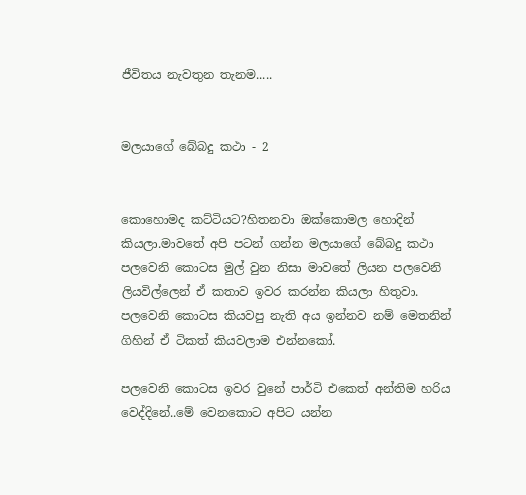ජීවිතය නැවතුන තැනම.....


මලයාගේ බේබදු කථා - 2


කොහොමද කට්ටියට?හිතනවා ඔක්කොමල හොදින් කියලා.මාවතේ අපි පටන් ගන්න මලයාගේ බේබදු කථා පලවෙනි කොටස මුල් වුන නිසා මාවතේ ලියන පලවෙනි ලියවිල්ලෙන් ඒ කතාව ඉවර කරන්න කියලා හිතුවා.
පලවෙනි කොටස කියවපු නැති අය ඉන්නව නම් මෙතනින් ගිහින් ඒ ටිකත් කියවලාම එන්නකෝ.

පලවෙනි කොටස ඉවර වුනේ පාර්ටි එකෙත් අන්තිම හරිය වෙද්දිනේ..මේ වෙනකොට අපිට යන්න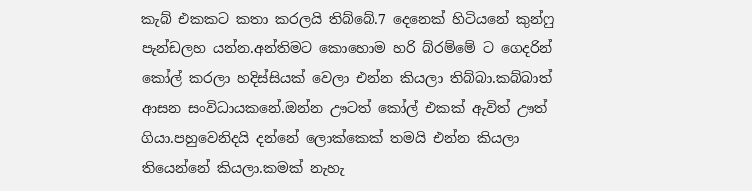කැබ් එකකට කතා කරලයි තිබ්බේ.7 දෙනෙක් හිටියනේ කුන්ෆු පැන්ඩලහ යන්න.අන්තිමට කොහොම හරි බ්රම්මේ ට ගෙදරින් කෝල් කරලා හදිස්සියක් වෙලා එන්න කියලා තිබ්බා.කබ්බාත් ආසන සංවිධායකනේ.ඔන්න ඌටත් කෝල් එකක් ඇවිත් ඌත් ගියා.පහුවෙනිදයි දන්නේ ලොක්කෙක් තමයි එන්න කියලා තියෙන්නේ කියලා.කමක් නැහැ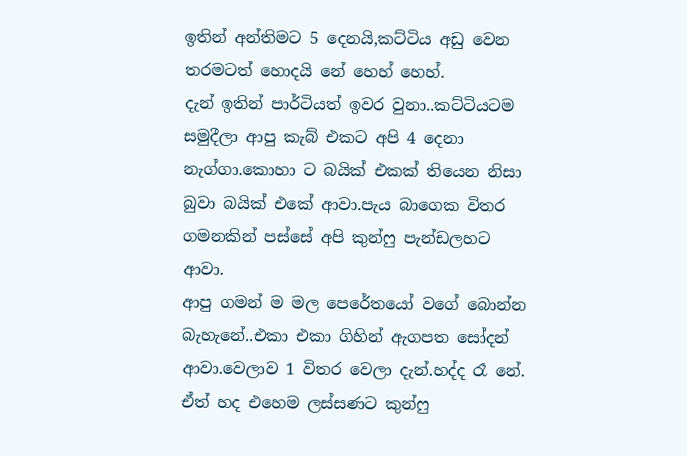ඉතින් අන්තිමට 5 දෙනයි,කට්ටිය අඩු වෙන තරමටත් හොදයි නේ හෙහ් හෙහ්.
දැන් ඉතින් පාර්ටියත් ඉවර වුනා..කට්ටියටම සමුදීලා ආපු කැබ් එකට අපි 4 දෙනා නැග්ගා.කොහා ට බයික් එකක් තියෙන නිසා බුවා බයික් එකේ ආවා.පැය බාගෙක විතර ගමනකින් පස්සේ අපි කුන්ෆු පැන්ඩලහට ආවා.
ආපු ගමන් ම මල පෙරේතයෝ වගේ බොන්න බැහැනේ..එකා එකා ගිහින් ඇගපත සෝදන් ආවා.වෙලාව 1 විතර වෙලා දැන්.හද්ද රෑ නේ. ඒත් හද එහෙම ලස්සණට කුන්ෆු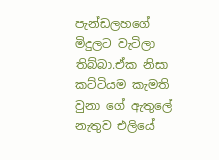පැන්ඩලහගේ මිදුලට වැටිලා තිබ්බා.ඒක නිසා කට්ටියම කැමති වුනා ගේ ඇතුලේ නැතුව එලියේ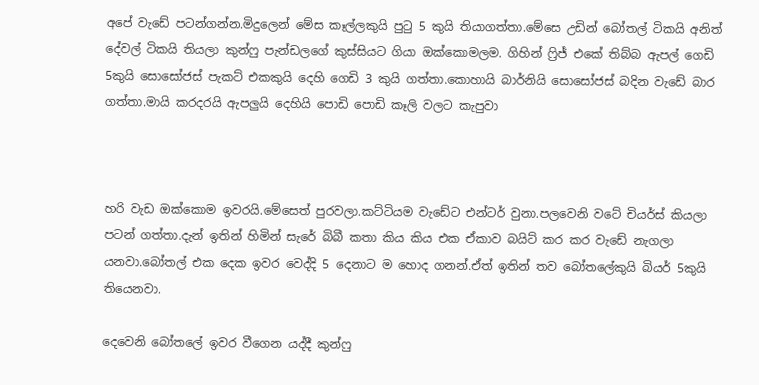අපේ වැඩේ පටන්ගන්න.මිදුලෙන් මේස කෑල්ලකුයි පුටු 5 කුයි තියාගත්තා.මේසෙ උඩින් බෝතල් ටිකයි අනිත් දේවල් ටිකයි තියලා කුන්ෆු පැන්ඩලගේ කුස්සියට ගියා ඔක්කොමලම. ගිහින් ෆ්‍රිජ් එකේ තිබ්බ ඇපල් ගෙඩි 5කුයි සොසෝජස් පැකට් එකකුයි දෙහි ගෙඩි 3 කුයි ගත්තා.කොහායි බාර්නියි සොසෝජස් බදින වැඩේ බාර ගත්තා.මායි කරදරයි ඇපලුයි දෙහියි පොඩි පොඩි කෑලි වලට කැපුවා



හරි වැඩ ඔක්කොම ඉවරයි.මේසෙත් පුරවලා.කට්ටියම වැඩේට එන්ටර් වුනා.පලවෙනි වටේ චියර්ස් කියලා පටන් ගත්තා.දැන් ඉතින් හිමින් සැරේ බිබී කතා කිය කිය එක ඒකාව බයිට් කර කර වැඩේ නැගලා යනවා.බෝතල් එක දෙක ඉවර වෙද්දි 5 දෙනාට ම හොද ගනන්.ඒත් ඉතින් තව බෝතලේකුයි බියර් 5කුයි තියෙනවා.

දෙවෙනි බෝතලේ ඉවර වීගෙන යද්දී කුන්ෆු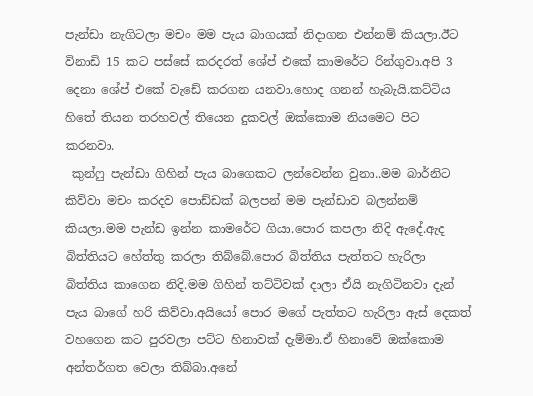පැන්ඩා නැගිටලා මචං මම පැය බාගයක් නිදාගන එන්නම් කියලා.ඊට විනාඩි 15 කට පස්සේ කරදරත් ශේප් එකේ කාමරේට රින්ගුවා.අපි 3 දෙනා ශේප් එකේ වැඩේ කරගන යනවා.හොද ගනන් හැබැයි.කට්ටිය හිතේ තියන තරහවල් තියෙන දුකවල් ඔක්කොම නියමෙට පිට කරනවා.
 කුන්ෆු පැන්ඩා ගිහින් පැය බාගෙකට ලන්වෙන්න වුනා..මම බාර්නිට කිව්වා මචං කරදව පොඩ්ඩක් බලපන් මම පැන්ඩාව බලන්නම් කියලා.මම පැන්ඩ ඉන්න කාමරේට ගියා.පොර කපලා නිදි ඇදේ.ඇද බිත්තියට හේත්තු කරලා තිබ්බේ.පොර බිත්තිය පැත්තට හැරිලා බිත්තිය කාගෙන නිදි.මම ගිහින් තට්ටිවක් දාලා ඒයි නැගිටිනවා දැන් පැය බාගේ හරි කිව්වා.අයියෝ පොර මගේ පැත්තට හැරිලා ඇස් දෙකත් වහගෙන කට පුරවලා පට්ට හිනාවක් දැම්මා.ඒ හිනාවේ ඔක්කොම අන්තර්ගත වෙලා තිබ්බා.අනේ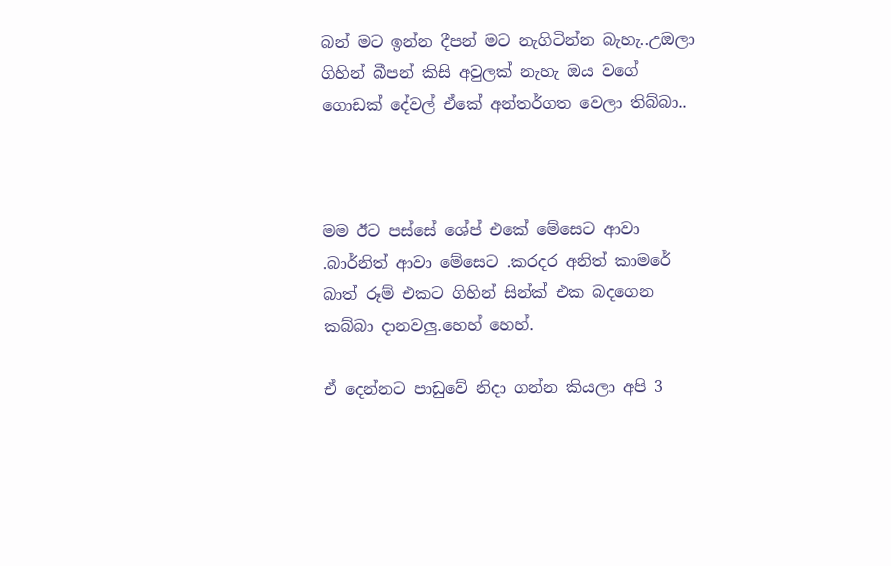බන් මට ඉන්න දීපන් මට නැගිටින්න බැහැ..උඔලා ගිහින් බීපන් කිසි අවුලක් නැහැ ඔය වගේ ගොඩක් දේවල් ඒකේ අන්තර්ගත වෙලා තිබ්බා..



මම ඊට පස්සේ ශේප් එකේ මේසෙට ආවා .බාර්නිත් ආවා මේසෙට .කරදර අනිත් කාමරේ බාත් රූම් එකට ගිහින් සින්ක් එක බදගෙන කබ්බා දානවලු.හෙහ් හෙහ්.

ඒ දෙන්නට පාඩුවේ නිදා ගන්න කියලා අපි 3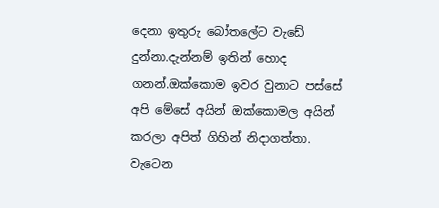දෙනා ඉතුරු බෝතලේට වැඩේ දුන්නා.දැන්නම් ඉතින් හොද ගනන්.ඔක්කොම ඉවර වුනාට පස්සේ අපි මේසේ අයින් ඔක්කොමල අයින් කරලා අපිත් ගිහින් නිදාගත්තා.
වැටෙන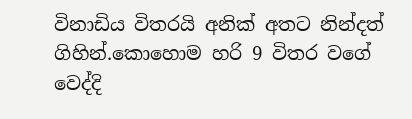විනාඩිය විතරයි අනික් අතට නින්දත් ගිහින්.කොහොම හරි 9 විතර වගේ වෙද්දි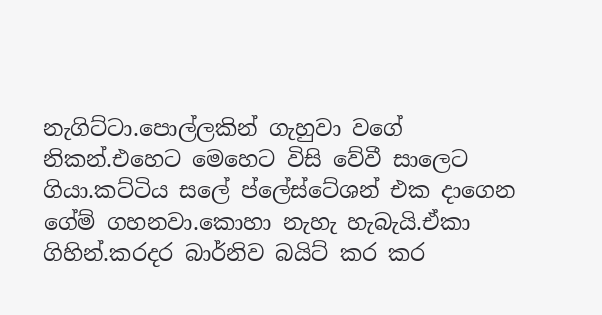නැගිට්ටා.පොල්ලකින් ගැහුවා වගේ නිකන්.එහෙට මෙහෙට විසි වේවී සාලෙට ගියා.කට්ටිය සලේ ප්ලේස්ටේශන් එක දාගෙන ගේම් ගහනවා.කොහා නැහැ හැබැයි.ඒකා ගිහින්.කරදර බාර්නිව බයිට් කර කර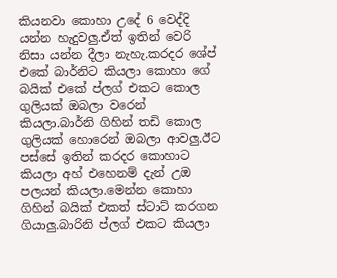කියනවා කොහා උදේ 6 වෙද්දි යන්න හැදුවලු.ඒත් ඉතින් වෙරි නිසා යන්න දීලා නැහැ.කරදර ශේප් එකේ බාර්නිට කියලා කොහා ගේ බයික් එකේ ප්ලග් එකට කොල ගුලියක් ඔබලා වරෙන් කියලා.බාර්නි ගිහින් තඩි කොල ගුලියක් හොරෙන් ඔබලා ආවලු.ඊට පස්සේ ඉතින් කරදර කොහාට කියලා අහ් එහෙනම් දැන් උඔ පලයන් කියලා.මෙන්න කොහා ගිහින් බයික් එකත් ස්ටාට් කරගන ගියාලු.බාරිනි ප්ලග් එකට කියලා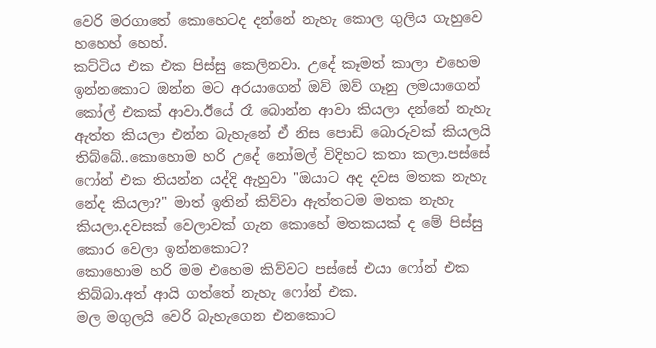වෙරි මරගාතේ කොහෙටද දන්නේ නැහැ කොල ගුලිය ගැහුවෙ හහෙහ් හෙහ්.
කට්ටිය එක එක පිස්සු කෙලිනවා. උදේ කෑමත් කාලා එහෙම ඉන්නකොට ඔන්න මට අරයාගෙන් ඔව් ඔව් ගෑනු ලමයාගෙන් කෝල් එකක් ආවා.ඊයේ රෑ බොන්න ආවා කියලා දන්නේ නැහැ ඇත්ත කියලා එන්න බැහැනේ ඒ නිස පොඩි බොරුවක් කියලයි තිබ්බේ..කොහොම හරි උදේ නෝමල් විදිහට කතා කලා.පස්සේ ෆෝන් එක තියන්න යද්දි ඇහුවා "ඔයාට අද දවස මතක නැහැ නේද කියලා?" මාත් ඉතින් කිව්වා ඇත්තටම මතක නැහැ කියලා.දවසක් වෙලාවක් ගැන කොහේ මතකයක් ද මේ පිස්සු කොර වෙලා ඉන්නකොට?
කොහොම හරි මම එහෙම කිව්වට පස්සේ එයා ෆෝන් එක තිබ්බා.අත් ආයි ගත්තේ නැහැ ෆෝන් එක.
මල මගුලයි වෙරි බැහැගෙන එනකොට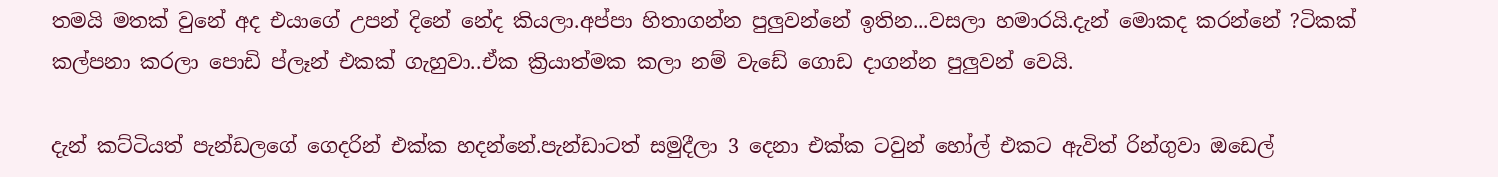තමයි මතක් වුනේ අද එයාගේ උපන් දිනේ නේද කියලා.අප්පා හිතාගන්න පුලුවන්නේ ඉතින...වසලා හමාරයි.දැන් මොකද කරන්නේ ?ටිකක් කල්පනා කරලා පොඩි ප්ලෑන් එකක් ගැහුවා..ඒක ක්‍රියාත්මක කලා නම් වැඩේ ගොඩ දාගන්න පුලුවන් වෙයි.

දැන් කට්ටියත් පැන්ඩලගේ ගෙදරින් එක්ක හදන්නේ.පැන්ඩාටත් සමුදීලා 3 දෙනා එක්ක ටවුන් හෝල් එකට ඇවිත් රින්ගුවා ඔඩෙල්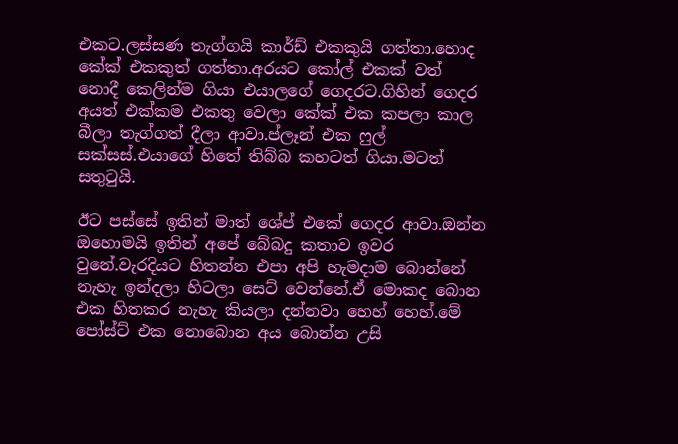එකට.ලස්සණ තැග්ගයි කාර්ඩ් එකකුයි ගත්තා.හොද කේක් එකකුත් ගත්තා.අරයට කෝල් එකක් වත් නොදී කෙලින්ම ගියා එයාලගේ ගෙදරට.ගිහින් ගෙදර අයත් එක්කම එකතු වෙලා කේක් එක කපලා කාල බීලා තැග්ගත් දීලා ආවා.ප්ලෑන් එක ෆුල් සක්සස්.එයාගේ හිතේ තිබ්බ කහටත් ගියා.මටත් සතුටුයි.

ඊට පස්සේ ඉතින් මාත් ශේප් එකේ ගෙදර ආවා.ඔන්න ඔහොමයි ඉතින් අපේ බේබදු කතාව ඉවර වුනේ.වැරදියට හිතන්න එපා අපි හැමදාම බොන්නේ නැහැ ඉන්දලා හිටලා සෙට් වෙන්නේ.ඒ මොකද බොන එක හිතකර නැහැ කියලා දන්නවා හෙහ් හෙහ්.මේ පෝස්ට් එක නොබොන අය බොන්න උසි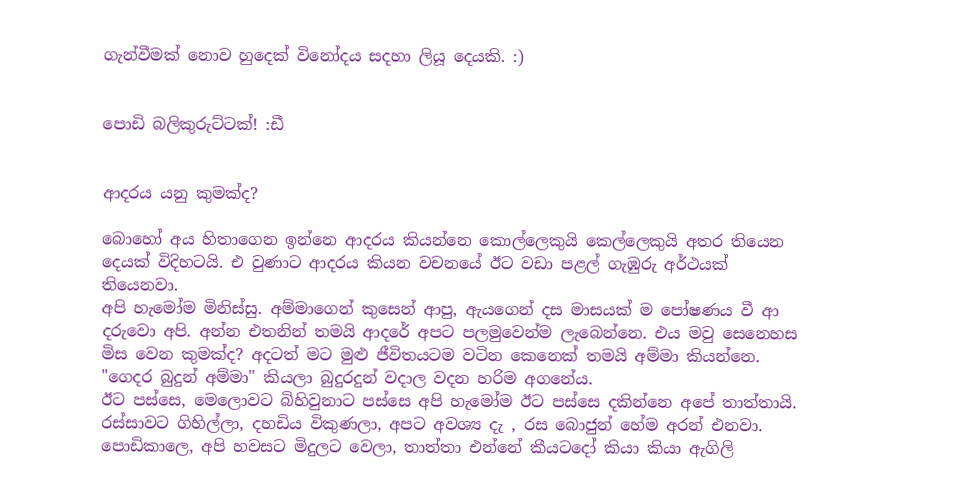ගැන්වීමක් නොව හුදෙක් විනෝදය සදහා ලියූ දෙයකි. :)


පොඩි බලිකුරුට්ටක්! :ඩී


ආදරය යනු කුමක්ද?

බොහෝ අය හිතාගෙන ඉන්නෙ ආදරය කියන්නෙ කොල්ලෙකුයි කෙල්ලෙකුයි අතර තියෙන දෙයක් විදිහටයි. එ වුණාට ආදරය කියන වචනයේ ඊට වඩා පළල් ගැඹුරු අර්ථයක් තියෙනවා.
අපි හැමෝම මිනිස්සු. අම්මාගෙන් කුසෙන් ආපු, ඇයගෙන් දස මාසයක් ම පෝෂණය වී ආ දරුවො අපි. අන්න එතනින් තමයි ආදරේ අපට පලමුවෙන්ම ලැබෙන්නෙ. එය මවු සෙනෙහස මිස වෙන කුමක්ද? අදටත් මට මුළු ජීවිතයටම වටින කෙනෙක් තමයි අම්මා කියන්නෙ. "ගෙදර බුදුන් අම්මා" කියලා බුදුරදුන් වදාල වදන හරිම අගනේය.
ඊට පස්සෙ, මෙලොවට බිහිවුනාට පස්සෙ අපි හැමෝම ඊට පස්සෙ දකින්නෙ අපේ තාත්තායි. රස්සාවට ගිහිල්ලා, දහඩිය විකුණලා, අපට අවශ්‍ය දැ , රස බොජුන් හේම අරන් එනවා. පොඩිකාලෙ, අපි හවසට මිදුලට වෙලා, තාත්තා එන්නේ කීයටදෝ කියා කියා ඇගිලි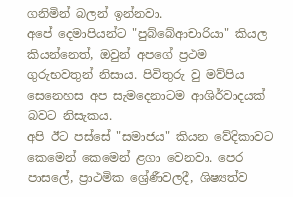ගනිමින් බලන් ඉන්නවා.
අපේ දෙමාපියන්ට "පුබ්බේආචාරියා" කියල කියන්නෙත්, ඔවුන් අපගේ ප්‍රථම ගුරුභවතුන් නිසාය. පිවිතුරු වු මව්පිය සෙනෙහස අප සැමදෙනාටම ආශිර්වාදයක් බවට නිසැකය.
අපි ඊට පස්සේ "සමාජය" කියන වේදිකාවට කෙමෙන් කෙමෙන් ළගා වෙනවා. පෙර පාසලේ, ප්‍රාථමික ශ්‍රේණීවලදී, ශිෂ්‍යත්ව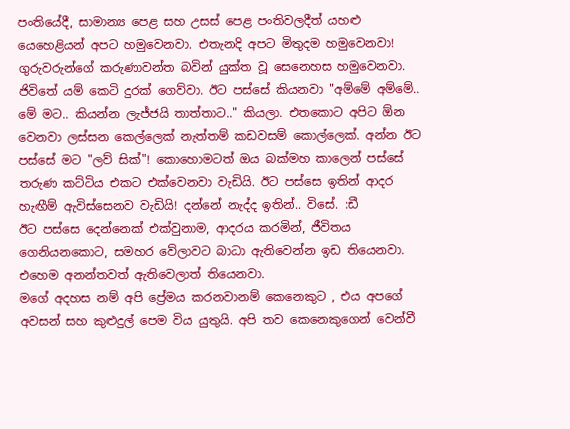පංතියේදී, සාමාන්‍ය පෙළ සහ උසස් පෙළ පංතිවලදීත් යහළු යෙහෙළියන් අපට හමුවෙනවා. එතැනදි අපට මිතුදම හමුවෙනවා! ගුරුවරුන්ගේ කරුණාවන්ත බවින් යුක්ත වූ සෙනෙහස හමුවෙනවා.
ජිවිතේ යම් කෙටි දුරක් ගෙව්වා. ඊට පස්සේ කියනවා "අම්මේ අම්මේ.. මේ මට.. කියන්න ලැජ්ජයි තාත්තාට.." කියලා. එතකොට අපිට ඕන වෙනවා ලස්සන කෙල්ලෙක් නැත්තම් කඩවසම් කොල්ලෙක්. අන්න ඊට පස්සේ මට "ලව් සික්"! කොහොමටත් ඔය බක්මහ කාලෙන් පස්සේ තරුණ කට්ටිය එකට එක්වෙනවා වැඩියි. ඊට පස්සෙ ඉතින් ආදර හැඟීම් ඇවිස්සෙනව වැඩියි! දන්නේ නැද්ද ඉතින්.. විසේ. :ඩී
ඊට පස්සෙ දෙන්නෙක් එක්වුනාම, ආදරය කරමින්, ජීවිතය ගෙනියනකොට, සමහර වේලාවට බාධා ඇතිවෙන්න ඉඩ තියෙනවා. එහෙම අනන්තවත් ඇතිවෙලාත් තියෙනවා.
මගේ අදහස නම් අපි ප්‍රේමය කරනවානම් කෙනෙකුට , එය අපගේ අවසන් සහ කුළුදුල් පෙම විය යුතුයි. අපි තව කෙනෙකුගෙන් වෙන්වී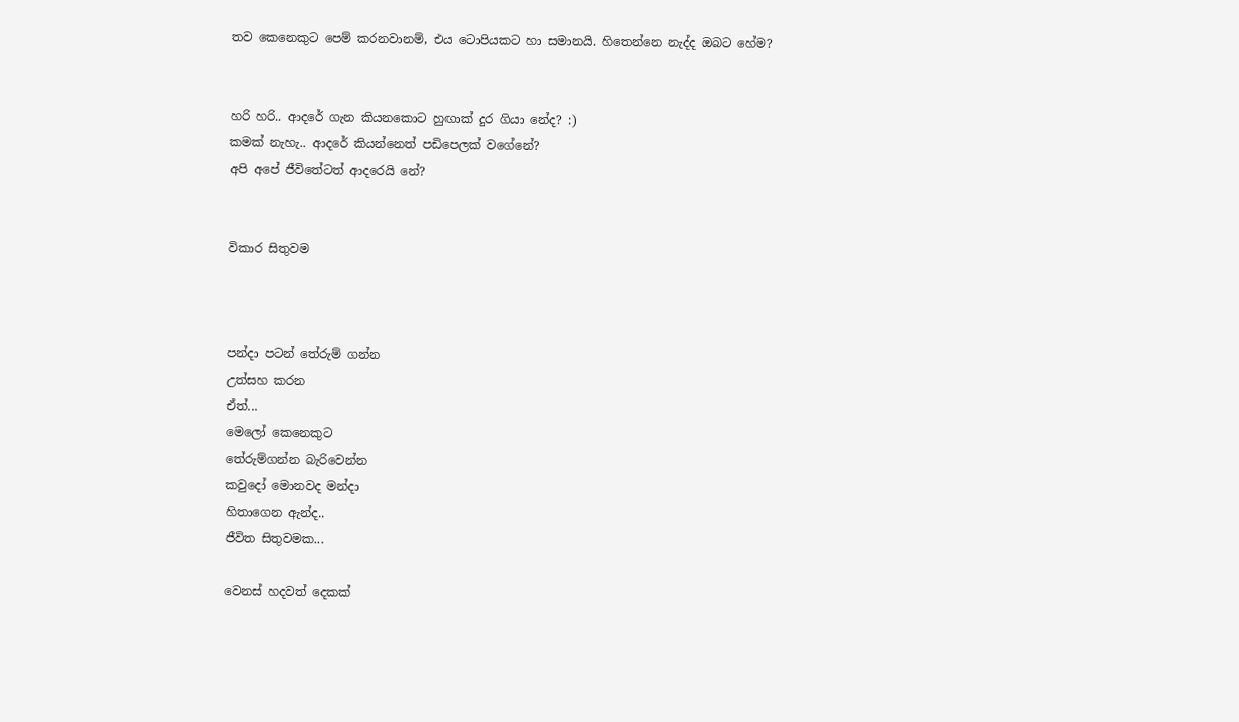තව කෙනෙකුට පෙම් කරනවානම්, එය ටොපියකට හා සමානයි. හිතෙන්නෙ නැද්ද ඔබට හේම?


හරි හරි.. ආදරේ ගැන කියනකොට හුඟාක් දුර ගියා නේද? :)
කමක් නැහැ.. ආදරේ කියන්නෙත් පඩිපෙලක් වගේනේ?
අපි අපේ ජීවිතේටත් ආදරෙයි නේ?


විකාර සිතුවම



පන්දා පටන් තේරුම් ගන්න
උත්සහ කරන
ඒත්...
මෙලෝ කෙනෙකුට
තේරුම්ගන්න බැරිවෙන්න
කවුදෝ මොනවද මන්දා
හිතාගෙන ඇන්ද..
ජීවිත සිතුවමක...

වෙනස් හදවත් දෙකක්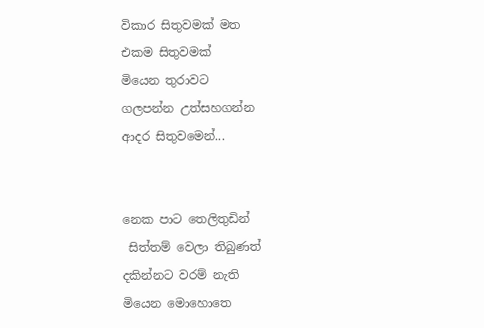විකාර සිතුවමක් මත
එකම සිතුවමක්
මියෙන තුරාවට
ගලපන්න උත්සහගන්න
ආදර සිතුවමෙන්...


නෙක පාට තෙලිතුඩින්
 සිත්තම් වෙලා තිබුණත්
දකින්නට වරම් නැති
මියෙන මොහොතෙ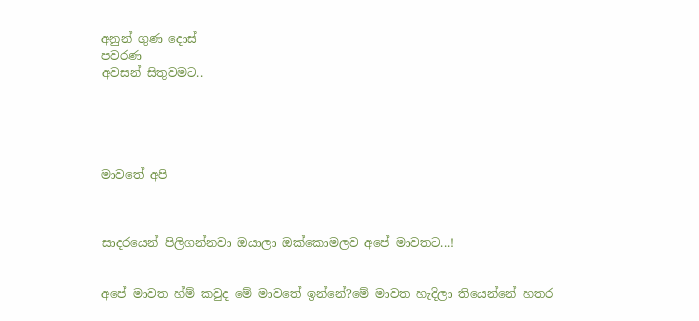අනුන් ගුණ දොස්
පවරණ
අවසන් සිතුවමට..





මාවතේ අපි



සාදරයෙන් පිලිගන්නවා ඔයාලා ඔක්කොමලව අපේ මාවතට...!


අපේ මාවත හ්ම් කවුද මේ මාවතේ ඉන්නේ?මේ මාවත හැදිලා තියෙන්නේ හතර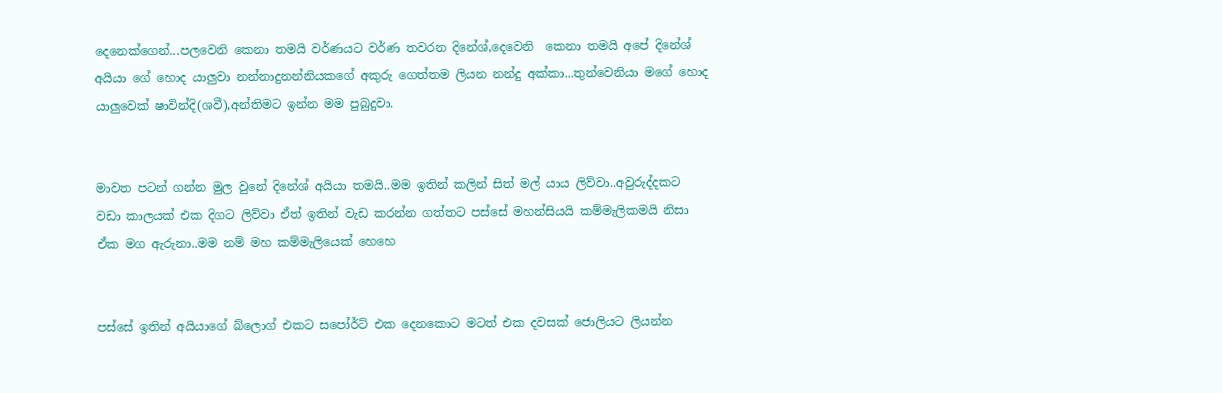දෙනෙක්ගෙන්...පලවෙනි කෙනා තමයි වර්ණයට වර්ණ තවරන දිනේශ්,දෙවෙනි  කෙනා තමයි අපේ දිනේශ් අයියා ගේ හොද යාලුවා නන්නාදුනන්නියකගේ අකුරු ගෙත්තම ලියන නන්දු අක්කා...තුන්වෙනියා මගේ හොද යාලුවෙක් ෂාවින්දි(ශවී),අන්තිමට ඉන්න මම පුබුදුවා.


මාවත පටන් ගන්න මුල වුනේ දිනේශ් අයියා තමයි..මම ඉතින් කලින් සිත් මල් යාය ලිව්වා..අවුරුද්දකට වඩා කාලයක් එක දිගට ලිව්වා ඒත් ඉතින් වැඩ කරන්න ගත්තට පස්සේ මහන්සියයි කම්මැලිකමයි නිසා ඒක මග ඇරුනා..මම නම් මහ කම්මැලියෙක් හෙහෙ


පස්සේ ඉතින් අයියාගේ බ්ලොග් එකට සපෝර්ට් එක දෙනකොට මටත් එක දවසක් ජොලියට ලියන්න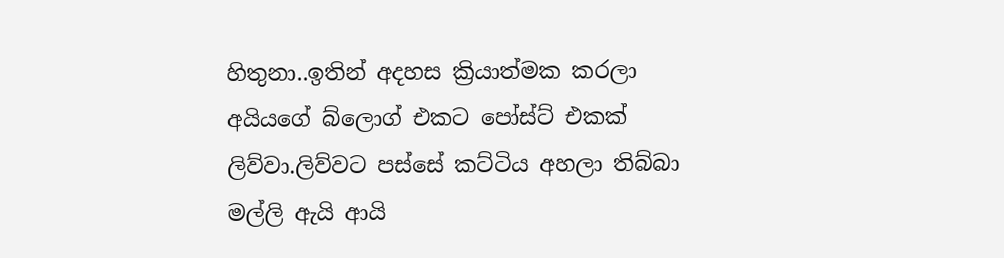හිතුනා..ඉතින් අදහස ක්‍රියාත්මක කරලා අයියගේ බ්ලොග් එකට පෝස්ට් එකක් ලිව්වා.ලිව්වට පස්සේ කට්ටිය අහලා තිබ්බා මල්ලි ඇයි ආයි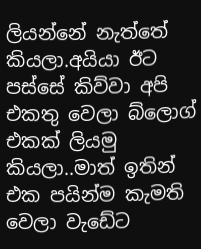ලියන්නේ නැත්තේ කියලා.අයියා ඊට  පස්සේ කිව්වා අපි එකතු වෙලා බ්ලොග් එකක් ලියමු කියලා..මාත් ඉතින් එක පයින්ම කැමති වෙලා වැඩේට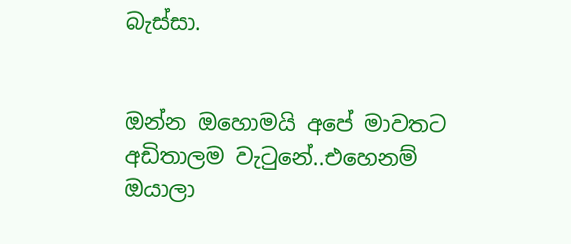බැස්සා.


ඔන්න ඔහොමයි අපේ මාවතට අඩිතාලම වැටුනේ..එහෙනම් ඔයාලා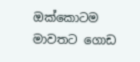ඔක්කොටම මාවතට ගොඩ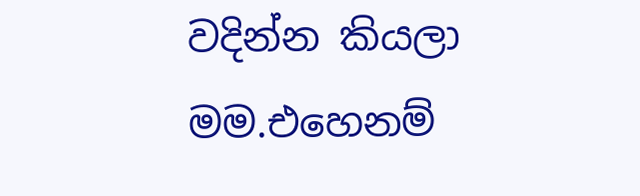වදින්න කියලා මම.එහෙනම්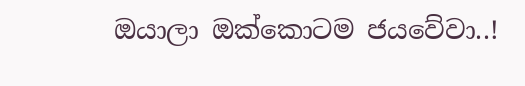ඔයාලා ඔක්කොටම ජයවේවා..!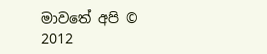මාවතේ අපි © 2012